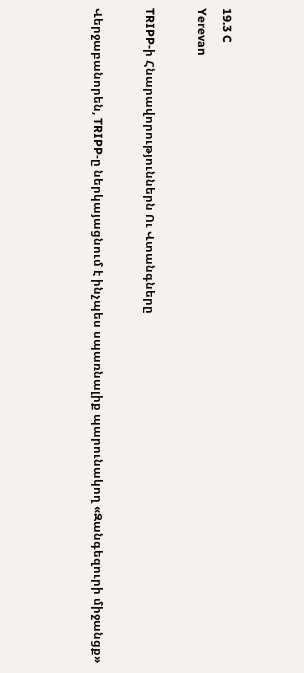19.3 C
Yerevan

TRIPP‑ի Հնարավորություններն Ու Վտանգները

Վերջաբանորեն, TRIPP‑ը ներկայացնում է ինչպես սպառնալիք պարունակող «Զանգեզուրի միջանցք»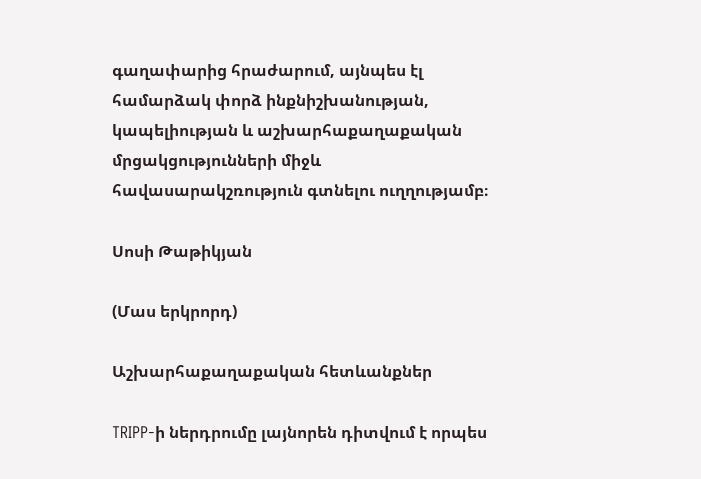գաղափարից հրաժարում, այնպես էլ համարձակ փորձ ինքնիշխանության, կապելիության և աշխարհաքաղաքական մրցակցությունների միջև հավասարակշռություն գտնելու ուղղությամբ։

Սոսի Թաթիկյան

(Մաս երկրորդ)

Աշխարհաքաղաքական հետևանքներ

TRIPP‑ի ներդրումը լայնորեն դիտվում է որպես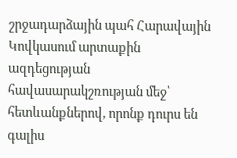շրջադարձային պահ Հարավային Կովկասում արտաքին ազդեցության հավասարակշռության մեջ՝ հետևանքներով, որոնք դուրս են գալիս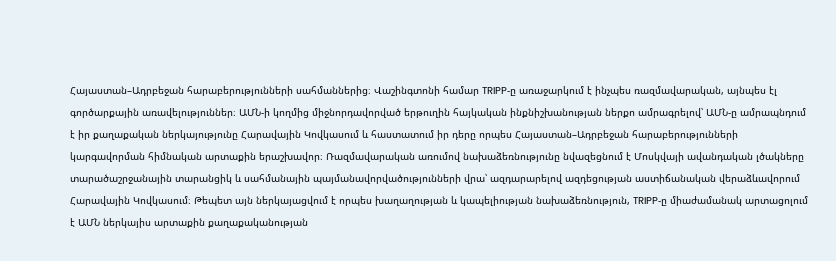Հայաստան–Ադրբեջան հարաբերությունների սահմաններից։ Վաշինգտոնի համար TRIPP‑ը առաջարկում է ինչպես ռազմավարական, այնպես էլ գործարքային առավելություններ։ ԱՄՆ‑ի կողմից միջնորդավորված երթուղին հայկական ինքնիշխանության ներքո ամրագրելով՝ ԱՄՆ‑ը ամրապնդում է իր քաղաքական ներկայությունը Հարավային Կովկասում և հաստատում իր դերը որպես Հայաստան–Ադրբեջան հարաբերությունների կարգավորման հիմնական արտաքին երաշխավոր։ Ռազմավարական առումով նախաձեռնությունը նվազեցնում է Մոսկվայի ավանդական լծակները տարածաշրջանային տարանցիկ և սահմանային պայմանավորվածությունների վրա՝ ազդարարելով ազդեցության աստիճանական վերաձևավորում Հարավային Կովկասում։ Թեպետ այն ներկայացվում է որպես խաղաղության և կապելիության նախաձեռնություն, TRIPP‑ը միաժամանակ արտացոլում է ԱՄՆ ներկայիս արտաքին քաղաքականության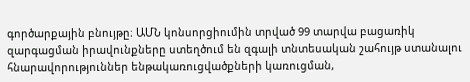գործարքային բնույթը։ ԱՄՆ կոնսորցիումին տրված 99 տարվա բացառիկ զարգացման իրավունքները ստեղծում են զգալի տնտեսական շահույթ ստանալու հնարավորություններ ենթակառուցվածքների կառուցման,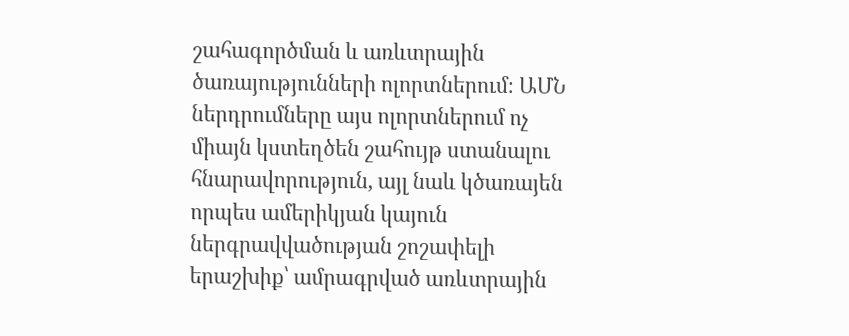շահագործման և առևտրային ծառայությունների ոլորտներում։ ԱՄՆ ներդրումները այս ոլորտներում ոչ միայն կստեղծեն շահույթ ստանալու հնարավորություն, այլ նաև կծառայեն որպես ամերիկյան կայուն ներգրավվածության շոշափելի երաշխիք՝ ամրագրված առևտրային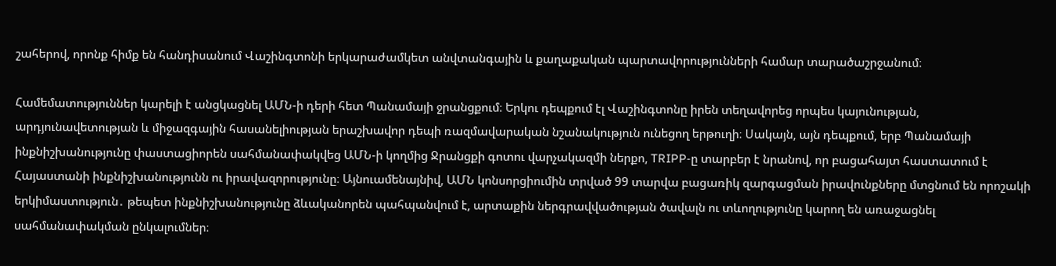շահերով, որոնք հիմք են հանդիսանում Վաշինգտոնի երկարաժամկետ անվտանգային և քաղաքական պարտավորությունների համար տարածաշրջանում։

Համեմատություններ կարելի է անցկացնել ԱՄՆ‑ի դերի հետ Պանամայի ջրանցքում։ Երկու դեպքում էլ Վաշինգտոնը իրեն տեղավորեց որպես կայունության, արդյունավետության և միջազգային հասանելիության երաշխավոր դեպի ռազմավարական նշանակություն ունեցող երթուղի։ Սակայն, այն դեպքում, երբ Պանամայի ինքնիշխանությունը փաստացիորեն սահմանափակվեց ԱՄՆ‑ի կողմից Ջրանցքի գոտու վարչակազմի ներքո, TRIPP‑ը տարբեր է նրանով, որ բացահայտ հաստատում է Հայաստանի ինքնիշխանությունն ու իրավազորությունը։ Այնուամենայնիվ, ԱՄՆ կոնսորցիումին տրված 99 տարվա բացառիկ զարգացման իրավունքները մտցնում են որոշակի երկիմաստություն․ թեպետ ինքնիշխանությունը ձևականորեն պահպանվում է, արտաքին ներգրավվածության ծավալն ու տևողությունը կարող են առաջացնել սահմանափակման ընկալումներ։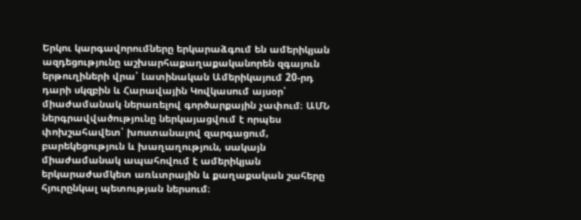Երկու կարգավորումները երկարաձգում են ամերիկյան ազդեցությունը աշխարհաքաղաքականորեն զգայուն երթուղիների վրա՝ Լատինական Ամերիկայում 20-րդ դարի սկզբին և Հարավային Կովկասում այսօր՝ միաժամանակ ներառելով գործարքային չափում։ ԱՄՆ ներգրավվածությունը ներկայացվում է որպես փոխշահավետ՝ խոստանալով զարգացում, բարեկեցություն և խաղաղություն, սակայն միաժամանակ ապահովում է ամերիկյան երկարաժամկետ առևտրային և քաղաքական շահերը հյուրընկալ պետության ներսում։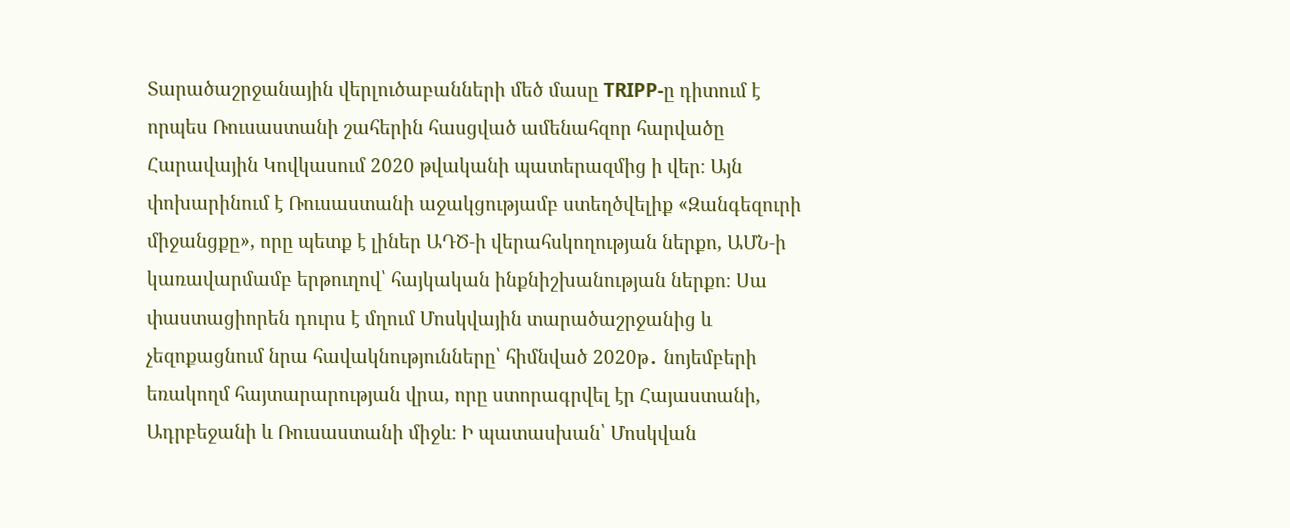Տարածաշրջանային վերլուծաբանների մեծ մասը TRIPP‑ը դիտում է որպես Ռուսաստանի շահերին հասցված ամենահզոր հարվածը Հարավային Կովկասում 2020 թվականի պատերազմից ի վեր։ Այն փոխարինում է Ռուսաստանի աջակցությամբ ստեղծվելիք «Զանգեզուրի միջանցքը», որը պետք է լիներ ԱԴԾ‑ի վերահսկողության ներքո, ԱՄՆ‑ի կառավարմամբ երթուղով՝ հայկական ինքնիշխանության ներքո։ Սա փաստացիորեն դուրս է մղում Մոսկվային տարածաշրջանից և չեզոքացնում նրա հավակնությունները՝ հիմնված 2020թ․ նոյեմբերի եռակողմ հայտարարության վրա, որը ստորագրվել էր Հայաստանի, Ադրբեջանի և Ռուսաստանի միջև։ Ի պատասխան՝ Մոսկվան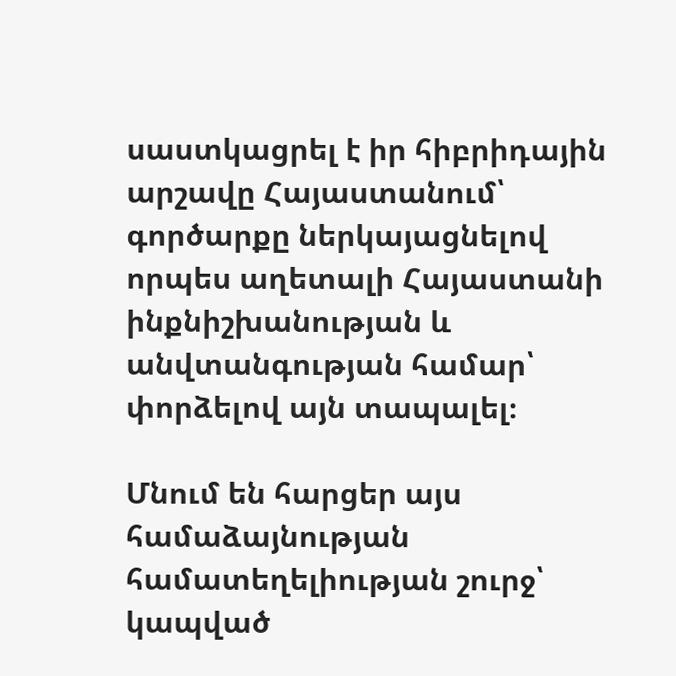սաստկացրել է իր հիբրիդային արշավը Հայաստանում՝ գործարքը ներկայացնելով որպես աղետալի Հայաստանի ինքնիշխանության և անվտանգության համար՝ փորձելով այն տապալել։

Մնում են հարցեր այս համաձայնության համատեղելիության շուրջ՝ կապված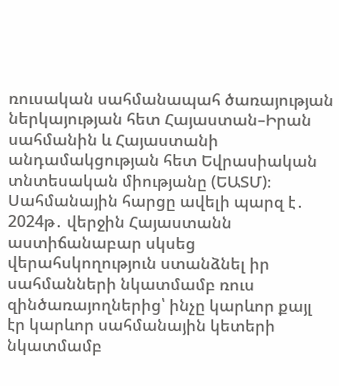ռուսական սահմանապահ ծառայության ներկայության հետ Հայաստան–Իրան սահմանին և Հայաստանի անդամակցության հետ Եվրասիական տնտեսական միությանը (ԵԱՏՄ)։ Սահմանային հարցը ավելի պարզ է․ 2024թ․ վերջին Հայաստանն աստիճանաբար սկսեց վերահսկողություն ստանձնել իր սահմանների նկատմամբ ռուս զինծառայողներից՝ ինչը կարևոր քայլ էր կարևոր սահմանային կետերի նկատմամբ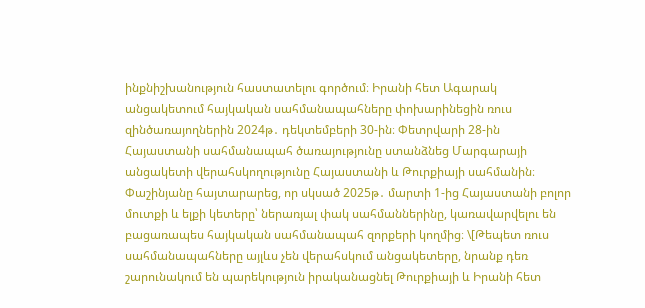ինքնիշխանություն հաստատելու գործում։ Իրանի հետ Ագարակ անցակետում հայկական սահմանապահները փոխարինեցին ռուս զինծառայողներին 2024թ․ դեկտեմբերի 30-ին։ Փետրվարի 28-ին Հայաստանի սահմանապահ ծառայությունը ստանձնեց Մարգարայի անցակետի վերահսկողությունը Հայաստանի և Թուրքիայի սահմանին։ Փաշինյանը հայտարարեց, որ սկսած 2025թ․ մարտի 1‑ից Հայաստանի բոլոր մուտքի և ելքի կետերը՝ ներառյալ փակ սահմաններինը, կառավարվելու են բացառապես հայկական սահմանապահ զորքերի կողմից։ \[Թեպետ ռուս սահմանապահները այլևս չեն վերահսկում անցակետերը, նրանք դեռ շարունակում են պարեկություն իրականացնել Թուրքիայի և Իրանի հետ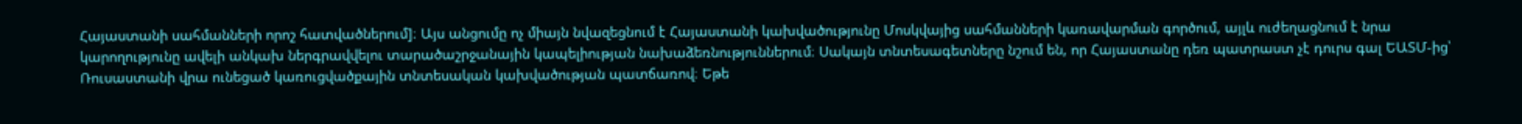Հայաստանի սահմանների որոշ հատվածներում]։ Այս անցումը ոչ միայն նվազեցնում է Հայաստանի կախվածությունը Մոսկվայից սահմանների կառավարման գործում, այլև ուժեղացնում է նրա կարողությունը ավելի անկախ ներգրավվելու տարածաշրջանային կապելիության նախաձեռնություններում։ Սակայն տնտեսագետները նշում են, որ Հայաստանը դեռ պատրաստ չէ դուրս գալ ԵԱՏՄ-ից՝ Ռուսաստանի վրա ունեցած կառուցվածքային տնտեսական կախվածության պատճառով։ Եթե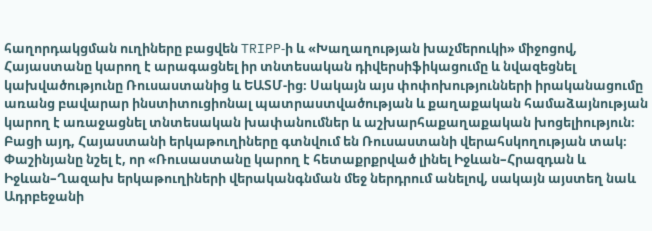հաղորդակցման ուղիները բացվեն TRIPP‑ի և «Խաղաղության խաչմերուկի» միջոցով, Հայաստանը կարող է արագացնել իր տնտեսական դիվերսիֆիկացումը և նվազեցնել կախվածությունը Ռուսաստանից և ԵԱՏՄ-ից։ Սակայն այս փոփոխությունների իրականացումը առանց բավարար ինստիտուցիոնալ պատրաստվածության և քաղաքական համաձայնության կարող է առաջացնել տնտեսական խափանումներ և աշխարհաքաղաքական խոցելիություն։ Բացի այդ, Հայաստանի երկաթուղիները գտնվում են Ռուսաստանի վերահսկողության տակ։ Փաշինյանը նշել է, որ «Ռուսաստանը կարող է հետաքրքրված լինել Իջևան–Հրազդան և Իջևան–Ղազախ երկաթուղիների վերականգնման մեջ ներդրում անելով, սակայն այստեղ նաև Ադրբեջանի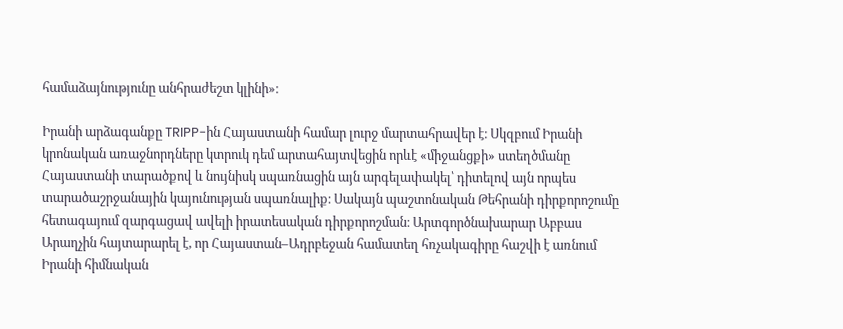համաձայնությունը անհրաժեշտ կլինի»։

Իրանի արձագանքը TRIPP-ին Հայաստանի համար լուրջ մարտահրավեր է։ Սկզբում Իրանի կրոնական առաջնորդները կտրուկ դեմ արտահայտվեցին որևէ «միջանցքի» ստեղծմանը Հայաստանի տարածքով և նույնիսկ սպառնացին այն արգելափակել՝ դիտելով այն որպես տարածաշրջանային կայունության սպառնալիք։ Սակայն պաշտոնական Թեհրանի դիրքորոշումը հետագայում զարգացավ ավելի իրատեսական դիրքորոշման։ Արտգործնախարար Աբբաս Արաղչին հայտարարել է, որ Հայաստան–Ադրբեջան համատեղ հռչակագիրը հաշվի է առնում Իրանի հիմնական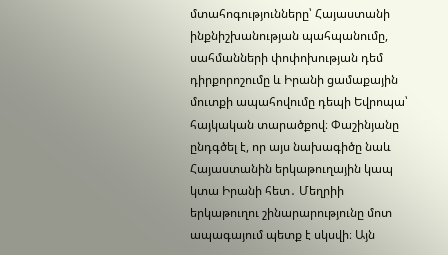մտահոգությունները՝ Հայաստանի ինքնիշխանության պահպանումը, սահմանների փոփոխության դեմ դիրքորոշումը և Իրանի ցամաքային մուտքի ապահովումը դեպի Եվրոպա՝ հայկական տարածքով։ Փաշինյանը ընդգծել է, որ այս նախագիծը նաև Հայաստանին երկաթուղային կապ կտա Իրանի հետ․ Մեղրիի երկաթուղու շինարարությունը մոտ ապագայում պետք է սկսվի։ Այն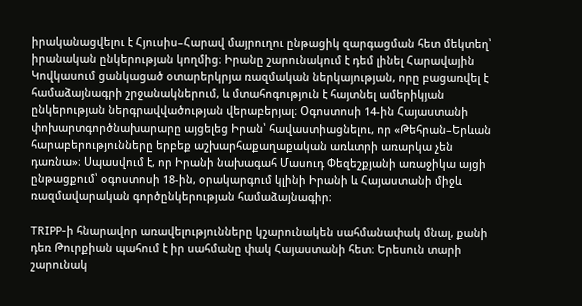իրականացվելու է Հյուսիս–Հարավ մայրուղու ընթացիկ զարգացման հետ մեկտեղ՝ իրանական ընկերության կողմից։ Իրանը շարունակում է դեմ լինել Հարավային Կովկասում ցանկացած օտարերկրյա ռազմական ներկայության, որը բացառվել է համաձայնագրի շրջանակներում, և մտահոգություն է հայտնել ամերիկյան ընկերության ներգրավվածության վերաբերյալ։ Օգոստոսի 14-ին Հայաստանի փոխարտգործնախարարը այցելեց Իրան՝ հավաստիացնելու, որ «Թեհրան–Երևան հարաբերությունները երբեք աշխարհաքաղաքական առևտրի առարկա չեն դառնա»։ Սպասվում է, որ Իրանի նախագահ Մասուդ Փեզեշքյանի առաջիկա այցի ընթացքում՝ օգոստոսի 18-ին, օրակարգում կլինի Իրանի և Հայաստանի միջև ռազմավարական գործընկերության համաձայնագիր։

TRIPP‑ի հնարավոր առավելությունները կշարունակեն սահմանափակ մնալ, քանի դեռ Թուրքիան պահում է իր սահմանը փակ Հայաստանի հետ։ Երեսուն տարի շարունակ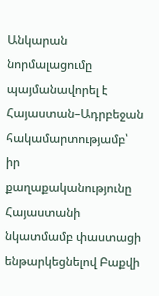Անկարան նորմալացումը պայմանավորել է Հայաստան–Ադրբեջան հակամարտությամբ՝ իր քաղաքականությունը Հայաստանի նկատմամբ փաստացի ենթարկեցնելով Բաքվի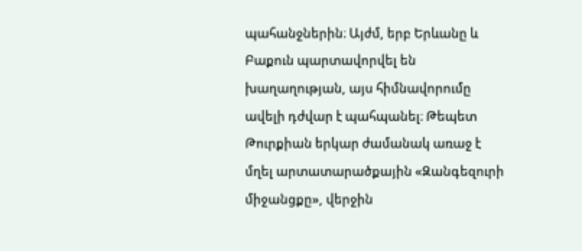պահանջներին։ Այժմ, երբ Երևանը և Բաքուն պարտավորվել են խաղաղության, այս հիմնավորումը ավելի դժվար է պահպանել։ Թեպետ Թուրքիան երկար ժամանակ առաջ է մղել արտատարածքային «Զանգեզուրի միջանցքը», վերջին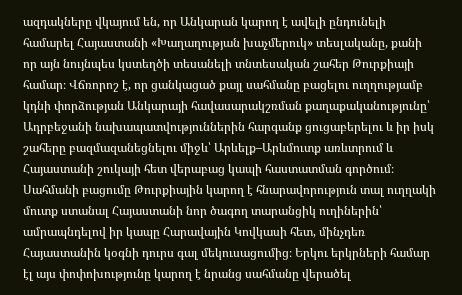ազդակները վկայում են, որ Անկարան կարող է ավելի ընդունելի համարել Հայաստանի «Խաղաղության խաչմերուկ» տեսլականը, քանի որ այն նույնպես կստեղծի տեսանելի տնտեսական շահեր Թուրքիայի համար։ Վճռորոշ է, որ ցանկացած քայլ սահմանը բացելու ուղղությամբ կդնի փորձության Անկարայի հավասարակշռման քաղաքականությունը՝ Ադրբեջանի նախապատվություններին հարգանք ցուցաբերելու և իր իսկ շահերը բազմազանեցնելու միջև՝ Արևելք–Արևմուտք առևտրում և Հայաստանի շուկայի հետ վերաբաց կապի հաստատման գործում։ Սահմանի բացումը Թուրքիային կարող է հնարավորություն տալ ուղղակի մուտք ստանալ Հայաստանի նոր ծագող տարանցիկ ուղիներին՝ ամրապնդելով իր կապը Հարավային Կովկասի հետ, մինչդեռ Հայաստանին կօգնի դուրս գալ մեկուսացումից։ Երկու երկրների համար էլ այս փոփոխությունը կարող է նրանց սահմանը վերածել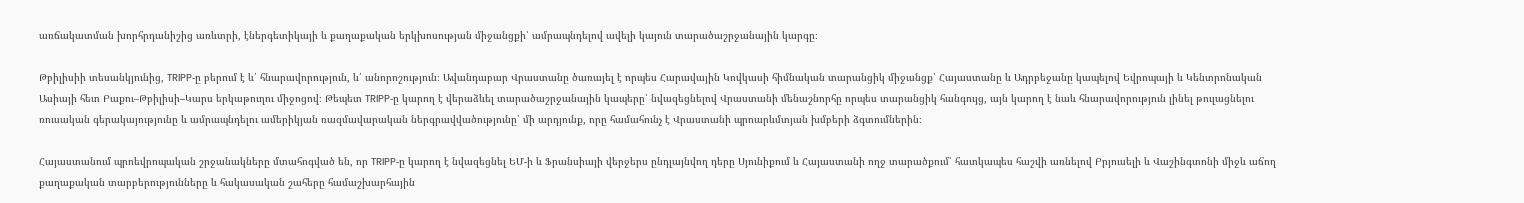առճակատման խորհրդանիշից առևտրի, էներգետիկայի և քաղաքական երկխոսության միջանցքի՝ ամրապնդելով ավելի կայուն տարածաշրջանային կարգը։

Թբիլիսիի տեսանկյունից, TRIPP‑ը բերում է և՛ հնարավորություն, և՛ անորոշություն։ Ավանդաբար Վրաստանը ծառայել է որպես Հարավային Կովկասի հիմնական տարանցիկ միջանցք՝ Հայաստանը և Ադրբեջանը կապելով Եվրոպայի և Կենտրոնական Ասիայի հետ Բաքու–Թբիլիսի–Կարս երկաթուղու միջոցով։ Թեպետ TRIPP‑ը կարող է վերաձևել տարածաշրջանային կապերը՝ նվազեցնելով Վրաստանի մենաշնորհը որպես տարանցիկ հանգույց, այն կարող է նաև հնարավորություն լինել թուլացնելու ռուսական գերակայությունը և ամրապնդելու ամերիկյան ռազմավարական ներգրավվածությունը՝ մի արդյունք, որը համահունչ է Վրաստանի պրոարևմտյան խմբերի ձգտումներին։

Հայաստանում պրոեվրոպական շրջանակները մտահոգված են, որ TRIPP‑ը կարող է նվազեցնել ԵՄ‑ի և Ֆրանսիայի վերջերս ընդլայնվող դերը Սյունիքում և Հայաստանի ողջ տարածքում՝ հատկապես հաշվի առնելով Բրյուսելի և Վաշինգտոնի միջև աճող քաղաքական տարբերությունները և հակասական շահերը համաշխարհային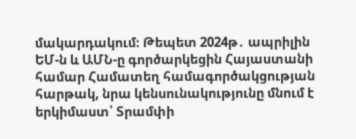մակարդակում։ Թեպետ 2024թ․ ապրիլին ԵՄ‑ն և ԱՄՆ‑ը գործարկեցին Հայաստանի համար Համատեղ համագործակցության հարթակ, նրա կենսունակությունը մնում է երկիմաստ՝ Տրամփի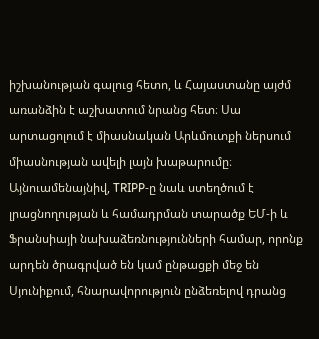իշխանության գալուց հետո, և Հայաստանը այժմ առանձին է աշխատում նրանց հետ։ Սա արտացոլում է միասնական Արևմուտքի ներսում միասնության ավելի լայն խաթարումը։ Այնուամենայնիվ, TRIPP‑ը նաև ստեղծում է լրացնողության և համադրման տարածք ԵՄ‑ի և Ֆրանսիայի նախաձեռնությունների համար, որոնք արդեն ծրագրված են կամ ընթացքի մեջ են Սյունիքում, հնարավորություն ընձեռելով դրանց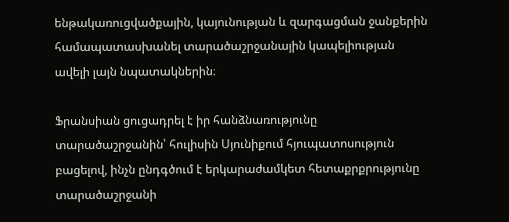ենթակառուցվածքային, կայունության և զարգացման ջանքերին համապատասխանել տարածաշրջանային կապելիության ավելի լայն նպատակներին։

Ֆրանսիան ցուցադրել է իր հանձնառությունը տարածաշրջանին՝ հուլիսին Սյունիքում հյուպատոսություն բացելով, ինչն ընդգծում է երկարաժամկետ հետաքրքրությունը տարածաշրջանի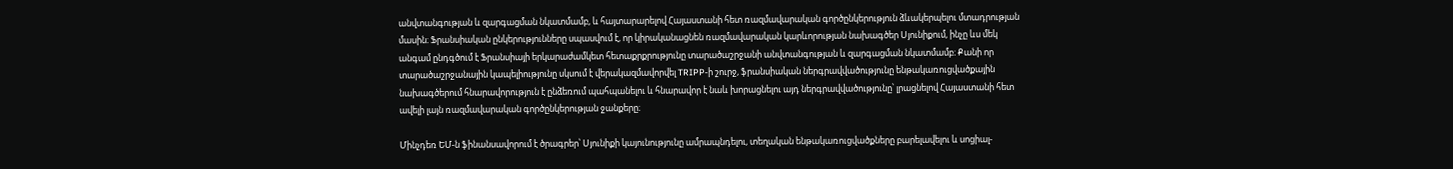անվտանգության և զարգացման նկատմամբ, և հայտարարելով Հայաստանի հետ ռազմավարական գործընկերություն ձևակերպելու մտադրության մասին։ Ֆրանսիական ընկերությունները սպասվում է, որ կիրականացնեն ռազմավարական կարևորության նախագծեր Սյունիքում, ինչը ևս մեկ անգամ ընդգծում է Ֆրանսիայի երկարաժամկետ հետաքրքրությունը տարածաշրջանի անվտանգության և զարգացման նկատմամբ։ Քանի որ տարածաշրջանային կապելիությունը սկսում է վերակազմավորվել TRIPP‑ի շուրջ, ֆրանսիական ներգրավվածությունը ենթակառուցվածքային նախագծերում հնարավորություն է ընձեռում պահպանելու և հնարավոր է նաև խորացնելու այդ ներգրավվածությունը՝ լրացնելով Հայաստանի հետ ավելի լայն ռազմավարական գործընկերության ջանքերը։

Մինչդեռ ԵՄ‑ն ֆինանսավորում է ծրագրեր՝ Սյունիքի կայունությունը ամրապնդելու, տեղական ենթակառուցվածքները բարելավելու և սոցիալ-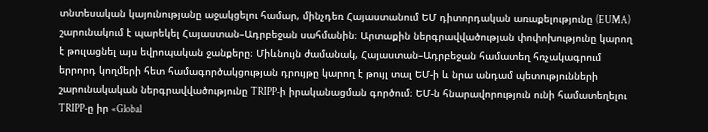տնտեսական կայունությանը աջակցելու համար, մինչդեռ Հայաստանում ԵՄ դիտորդական առաքելությունը (EUMA) շարունակում է պարեկել Հայաստան–Ադրբեջան սահմանին։ Արտաքին ներգրավվածության փոփոխությունը կարող է թուլացնել այս եվրոպական ջանքերը։ Միևնույն ժամանակ, Հայաստան–Ադրբեջան համատեղ հռչակագրում երրորդ կողմերի հետ համագործակցության դրույթը կարող է թույլ տալ ԵՄ‑ի և նրա անդամ պետությունների շարունակական ներգրավվածությունը TRIPP‑ի իրականացման գործում։ ԵՄ‑ն հնարավորություն ունի համատեղելու TRIPP‑ը իր «Global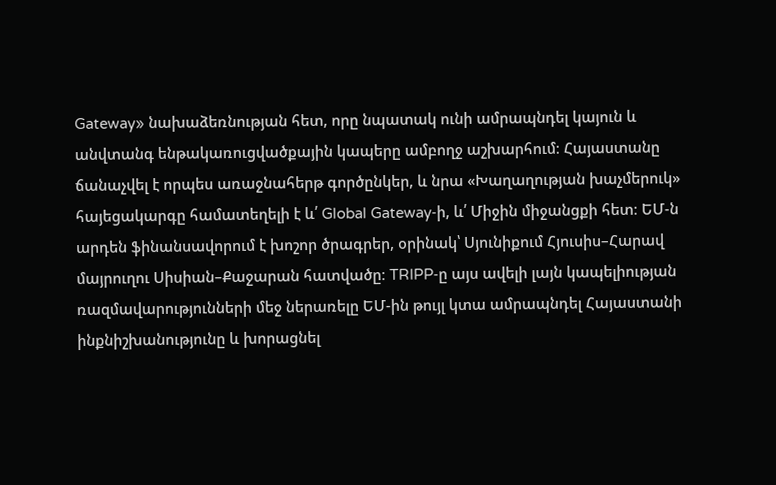Gateway» նախաձեռնության հետ, որը նպատակ ունի ամրապնդել կայուն և անվտանգ ենթակառուցվածքային կապերը ամբողջ աշխարհում։ Հայաստանը ճանաչվել է որպես առաջնահերթ գործընկեր, և նրա «Խաղաղության խաչմերուկ» հայեցակարգը համատեղելի է և՛ Global Gateway‑ի, և՛ Միջին միջանցքի հետ։ ԵՄ‑ն արդեն ֆինանսավորում է խոշոր ծրագրեր, օրինակ՝ Սյունիքում Հյուսիս–Հարավ մայրուղու Սիսիան–Քաջարան հատվածը։ TRIPP‑ը այս ավելի լայն կապելիության ռազմավարությունների մեջ ներառելը ԵՄ-ին թույլ կտա ամրապնդել Հայաստանի ինքնիշխանությունը և խորացնել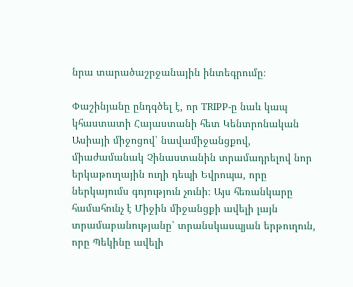նրա տարածաշրջանային ինտեգրումը։

Փաշինյանը ընդգծել է, որ TRIPP‑ը նաև կապ կհաստատի Հայաստանի հետ Կենտրոնական Ասիայի միջոցով՝ նավամիջանցքով, միաժամանակ Չինաստանին տրամադրելով նոր երկաթուղային ուղի դեպի Եվրոպա, որը ներկայումս գոյություն չունի։ Այս հեռանկարը համահունչ է Միջին միջանցքի ավելի լայն տրամաբանությանը՝ տրանսկասպյան երթուղուն, որը Պեկինը ավելի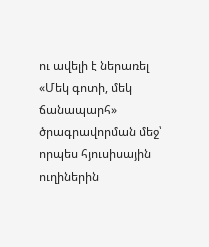ու ավելի է ներառել «Մեկ գոտի, մեկ ճանապարհ» ծրագրավորման մեջ՝ որպես հյուսիսային ուղիներին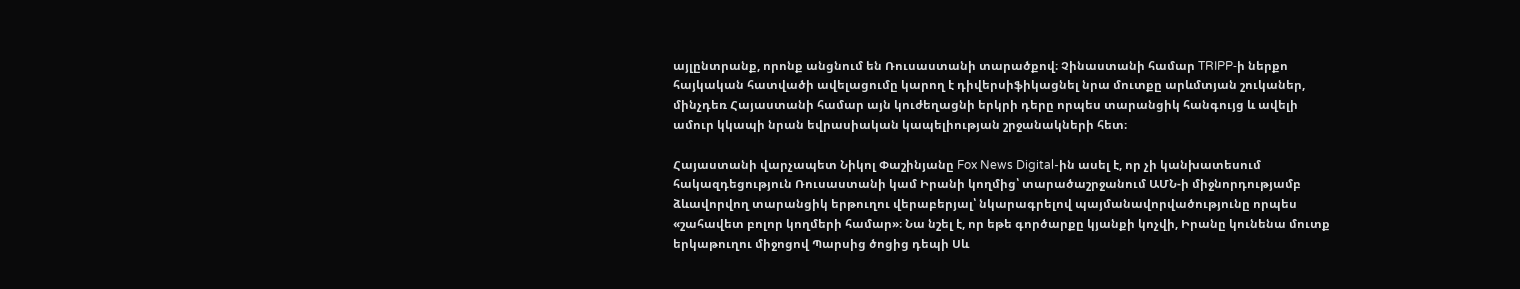այլընտրանք, որոնք անցնում են Ռուսաստանի տարածքով։ Չինաստանի համար TRIPP‑ի ներքո հայկական հատվածի ավելացումը կարող է դիվերսիֆիկացնել նրա մուտքը արևմտյան շուկաներ, մինչդեռ Հայաստանի համար այն կուժեղացնի երկրի դերը որպես տարանցիկ հանգույց և ավելի ամուր կկապի նրան եվրասիական կապելիության շրջանակների հետ։

Հայաստանի վարչապետ Նիկոլ Փաշինյանը Fox News Digital-ին ասել է, որ չի կանխատեսում հակազդեցություն Ռուսաստանի կամ Իրանի կողմից՝ տարածաշրջանում ԱՄՆ‑ի միջնորդությամբ ձևավորվող տարանցիկ երթուղու վերաբերյալ՝ նկարագրելով պայմանավորվածությունը որպես «շահավետ բոլոր կողմերի համար»։ Նա նշել է, որ եթե գործարքը կյանքի կոչվի, Իրանը կունենա մուտք երկաթուղու միջոցով Պարսից ծոցից դեպի Սև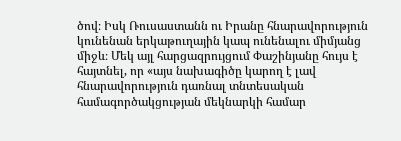ծով։ Իսկ Ռուսաստանն ու Իրանը հնարավորություն կունենան երկաթուղային կապ ունենալու միմյանց միջև։ Մեկ այլ հարցազրույցում Փաշինյանը հույս է հայտնել, որ «այս նախագիծը կարող է լավ հնարավորություն դառնալ տնտեսական համագործակցության մեկնարկի համար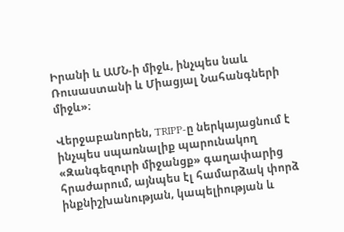Իրանի և ԱՄՆ‑ի միջև, ինչպես նաև Ռուսաստանի և Միացյալ Նահանգների միջև»։

Վերջաբանորեն, TRIPP‑ը ներկայացնում է ինչպես սպառնալիք պարունակող «Զանգեզուրի միջանցք» գաղափարից հրաժարում, այնպես էլ համարձակ փորձ ինքնիշխանության, կապելիության և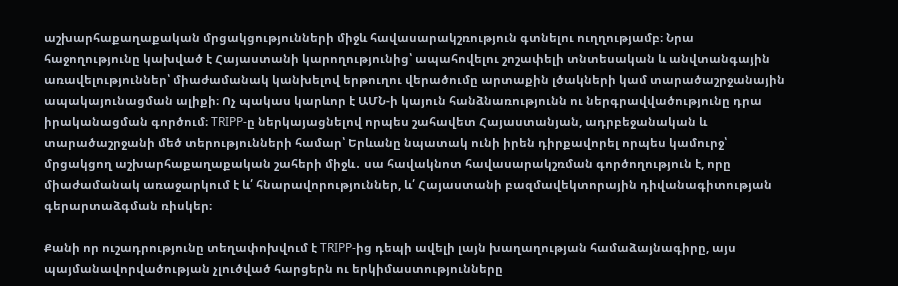աշխարհաքաղաքական մրցակցությունների միջև հավասարակշռություն գտնելու ուղղությամբ։ Նրա հաջողությունը կախված է Հայաստանի կարողությունից՝ ապահովելու շոշափելի տնտեսական և անվտանգային առավելություններ՝ միաժամանակ կանխելով երթուղու վերածումը արտաքին լծակների կամ տարածաշրջանային ապակայունացման ալիքի։ Ոչ պակաս կարևոր է ԱՄՆ‑ի կայուն հանձնառությունն ու ներգրավվածությունը դրա իրականացման գործում։ TRIPP‑ը ներկայացնելով որպես շահավետ Հայաստանյան, ադրբեջանական և տարածաշրջանի մեծ տերությունների համար՝ Երևանը նպատակ ունի իրեն դիրքավորել որպես կամուրջ՝ մրցակցող աշխարհաքաղաքական շահերի միջև․ սա հավակնոտ հավասարակշռման գործողություն է, որը միաժամանակ առաջարկում է և՛ հնարավորություններ, և՛ Հայաստանի բազմավեկտորային դիվանագիտության գերարտաձգման ռիսկեր։

Քանի որ ուշադրությունը տեղափոխվում է TRIPP-ից դեպի ավելի լայն խաղաղության համաձայնագիրը, այս պայմանավորվածության չլուծված հարցերն ու երկիմաստությունները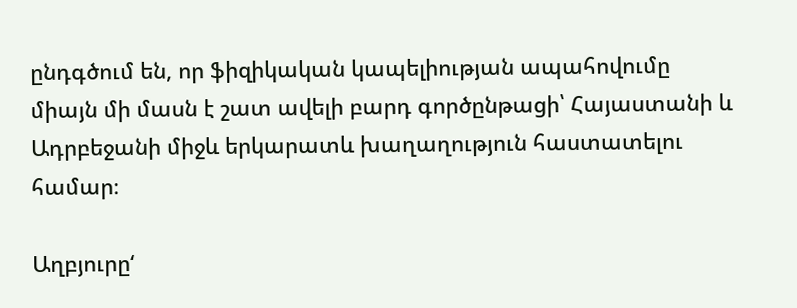ընդգծում են, որ ֆիզիկական կապելիության ապահովումը միայն մի մասն է շատ ավելի բարդ գործընթացի՝ Հայաստանի և Ադրբեջանի միջև երկարատև խաղաղություն հաստատելու համար։

Աղբյուրը‘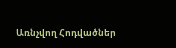Առնչվող Հոդվածներ